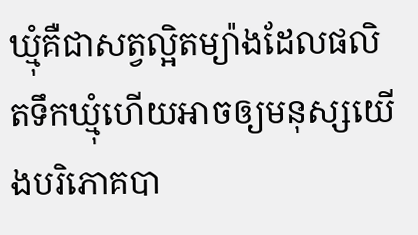ឃ្មុំគឺជាសត្វល្អិតម្យ៉ាងដែលផលិតទឹកឃ្មុំហើយអាចឲ្យមនុស្សយើងបរិភោគបា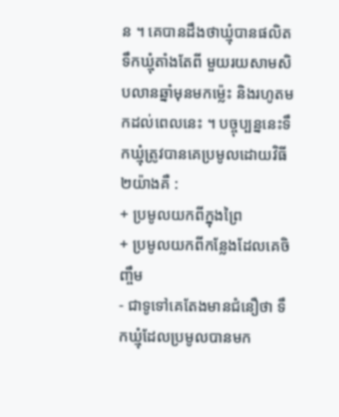ន ។ គេបានដឹងថាឃ្មុំបានផលិតទឹកឃ្មុំតាំងតែពី មួយរយសាមសិបលានឆ្នាំមុនមកម្ល៉េះ និងរហូតមកដល់ពេលនេះ ។ បច្ចុប្បន្ននេះទឹកឃ្មុំត្រូវបានគេប្រមូលដោយវិធី ២យ៉ាងគឺ :
+ ប្រមូលយកពីក្នុងព្រៃ
+ ប្រមូលយកពីកន្លែងដែលគេចិញ្ចឹម
- ជាទូទៅគេតែងមានជំនឿថា ទឹកឃ្មុំដែលប្រមូលបានមក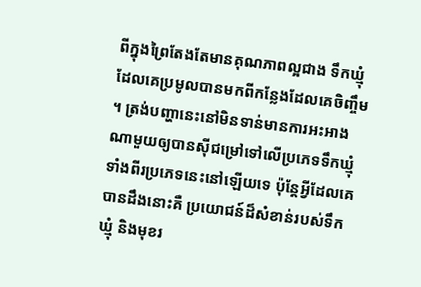ពីក្នុងព្រៃតែងតែមានគុណភាពល្អជាង ទឹកឃ្មុំដែលគេប្រមូលបានមកពីកន្លែងដែលគេចិញ្ចឹម ។ ត្រង់បញ្ហានេះនៅមិនទាន់មានការអះអាងណាមួយឲ្យបានស៊ីជម្រៅទៅលើប្រភេទទឹកឃ្មុំទាំងពីរប្រភេទនេះនៅឡើយទេ ប៉ុន្តែអ្វីដែលគេបានដឹងនោះគឺ ប្រយោជន៍ដ៏សំខាន់របស់ទឹកឃ្មុំ និងមុខរ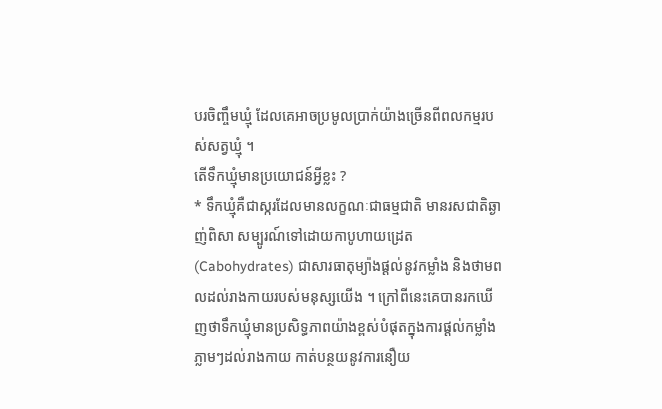បរចិញ្ចឹមឃ្មុំ ដែលគេអាចប្រមូលប្រាក់យ៉ាងច្រើនពីពលកម្មរបស់សត្វឃ្មុំ ។
តើទឹកឃ្មុំមានប្រយោជន៍អ្វីខ្លះ ?
* ទឹកឃ្មុំគឺជាស្ករដែលមានលក្ខណៈជាធម្មជាតិ មានរសជាតិឆ្ងាញ់ពិសា សម្បូរណ៍ទៅដោយកាបូហាយដ្រេត (Cabohydrates) ជាសារធាតុម្យ៉ាងផ្តល់នូវកម្លាំង និងថាមពលដល់រាងកាយរបស់មនុស្សយើង ។ ក្រៅពីនេះគេបានរកឃើញថាទឹកឃ្មុំមានប្រសិទ្ធភាពយ៉ាងខ្ពស់បំផុតក្នុងការផ្តល់កម្លាំងភ្លាមៗដល់រាងកាយ កាត់បន្ថយនូវការនឿយ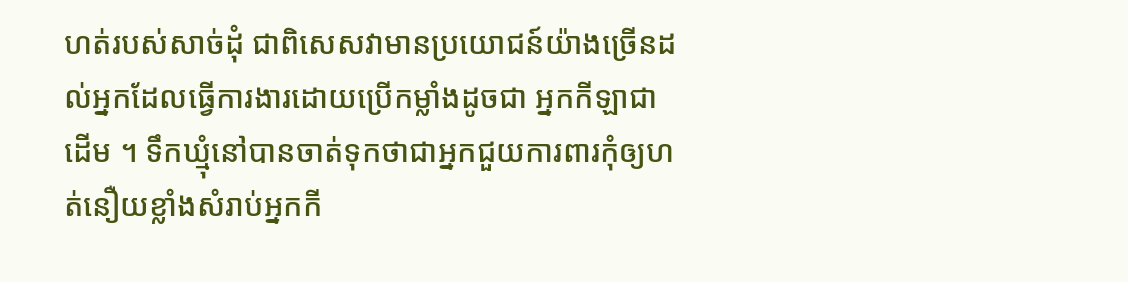ហត់របស់សាច់ដុំ ជាពិសេសវាមានប្រយោជន៍យ៉ាងច្រើនដល់អ្នកដែលធ្វើការងារដោយប្រើកម្លាំងដូចជា អ្នកកីឡាជាដើម ។ ទឹកឃ្មុំនៅបានចាត់ទុកថាជាអ្នកជួយការពារកុំឲ្យហត់នឿយខ្លាំងសំរាប់អ្នកកី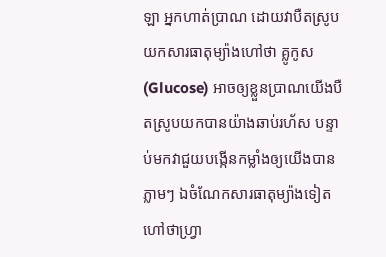ឡា អ្នកហាត់ប្រាណ ដោយវាបឺតស្រូបយកសារធាតុម្យ៉ាងហៅថា គ្លូកូស (Glucose) អាចឲ្យខ្លួនប្រាណយើងបឺតស្រូបយកបានយ៉ាងឆាប់រហ័ស បន្ទាប់មកវាជួយបង្កើនកម្លាំងឲ្យយើងបានភ្លាមៗ ឯចំណែកសារធាតុម្យ៉ាងទៀតហៅថាហ្វ្រា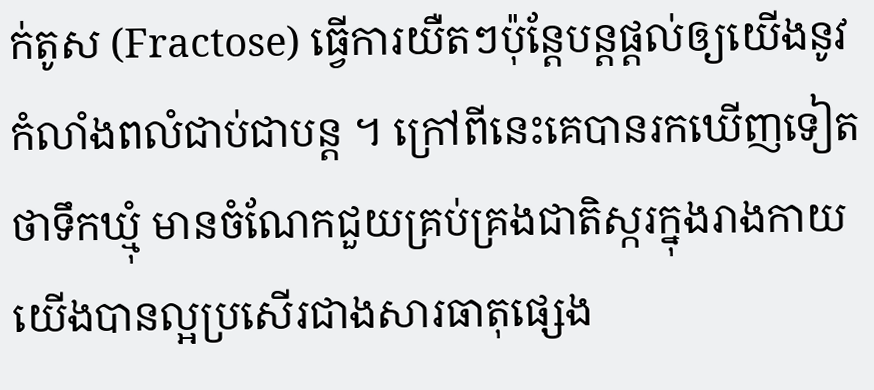ក់តូស (Fractose) ធ្វើការយឺតៗប៉ុន្តែបន្តផ្តល់ឲ្យយើងនូវកំលាំងពលំជាប់ជាបន្ត ។ ក្រៅពីនេះគេបានរកឃើញទៀតថាទឹកឃ្មុំ មានចំណែកជួយគ្រប់គ្រងជាតិស្ករក្នុងរាងកាយយើងបានល្អប្រសើរជាងសារធាតុផ្សេង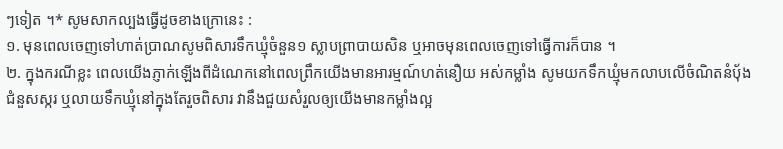ៗទៀត ។* សូមសាកល្បងធ្វើដូចខាងក្រោនេះ :
១. មុនពេលចេញទៅហាត់ប្រាណសូមពិសារទឹកឃ្មុំចំនួន១ ស្លាបព្រាបាយសិន ឬអាចមុនពេលចេញទៅធ្វើការក៏បាន ។
២. ក្នុងករណីខ្លះ ពេលយើងភ្ញាក់ឡើងពីដំណេកនៅពេលព្រឹកយើងមានអារម្មណ៍ហត់នឿយ អស់កម្លាំង សូមយកទឹកឃ្មុំមកលាបលើចំណិតនំប៉័ងជំនួសស្ករ ឬលាយទឹកឃ្មុំនៅក្នុងតែរួចពិសារ វានឹងជួយសំរួលឲ្យយើងមានកម្លាំងល្អ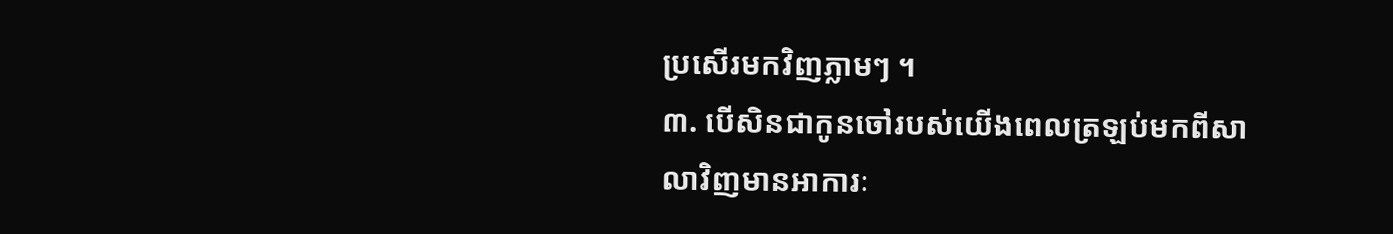ប្រសើរមកវិញភ្លាមៗ ។
៣. បើសិនជាកូនចៅរបស់យើងពេលត្រឡប់មកពីសាលាវិញមានអាការៈ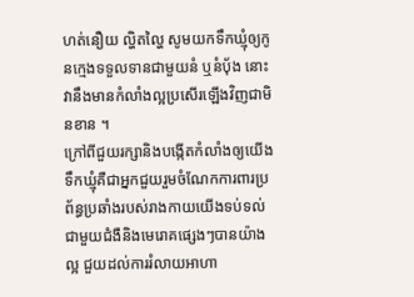ហត់នឿយ ល្ហិតល្ហៃ សូមយកទឹកឃ្មុំឲ្យកូនក្មេងទទួលទានជាមួយនំ ឬនំប៉័ង នោះវានឹងមានកំលាំងល្អប្រសើរឡើងវិញជាមិនខាន ។
ក្រៅពីជួយរក្សានិងបង្កើតកំលាំងឲ្យយើង ទឹកឃ្មុំគឺជាអ្នកជួយរួមចំណែកការពារប្រព័ន្ធប្រឆាំងរបស់រាងកាយយើងទប់ទល់ជាមួយជំងឺនិងមេរោគផ្សេងៗបានយ៉ាងល្អ ជួយដល់ការរំលាយអាហា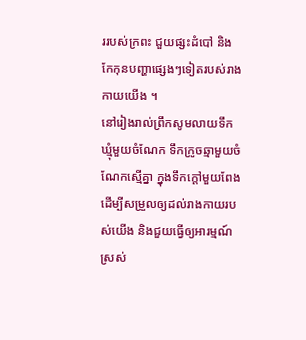ររបស់ក្រពះ ជួយផ្សះដំបៅ និងកែកុនបញ្ហាផ្សេងៗទៀតរបស់រាងកាយយើង ។
នៅរៀងរាល់ព្រឹកសូមលាយទឹកឃ្មុំមួយចំណែក ទឹកក្រូចឆ្មាមួយចំណែកស្មើគ្នា ក្នុងទឹកក្តៅមួយពែង ដើម្បីសម្រួលឲ្យដល់រាងកាយរបស់យើង និងជួយធ្វើឲ្យអារម្មណ៍ស្រស់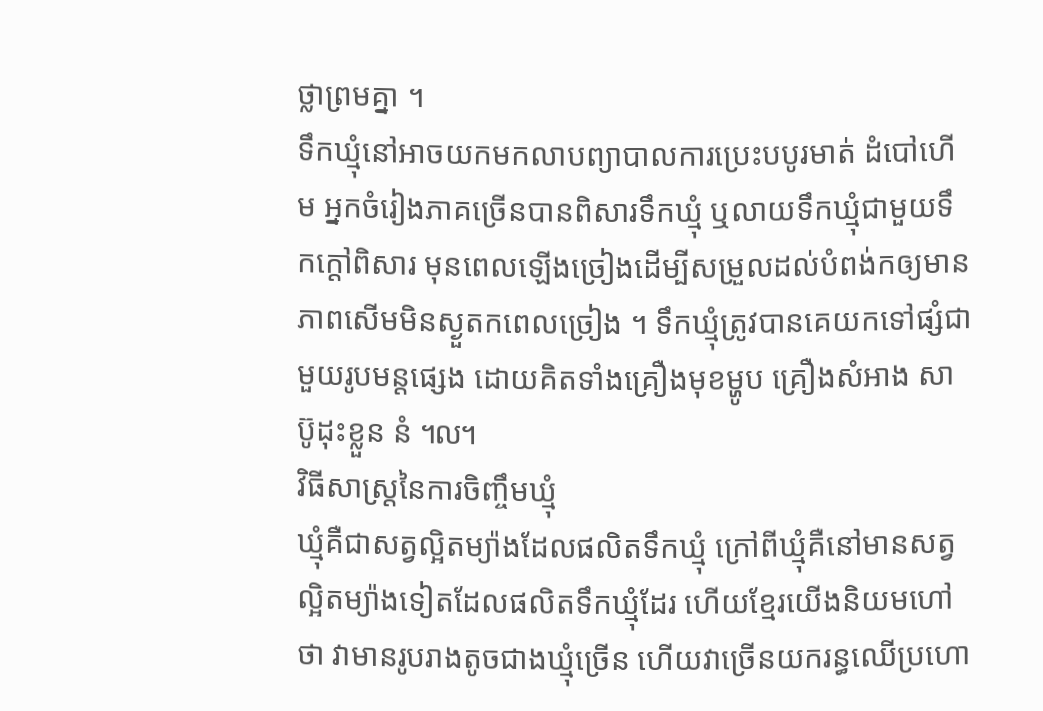ថ្លាព្រមគ្នា ។
ទឹកឃ្មុំនៅអាចយកមកលាបព្យាបាលការប្រេះបបូរមាត់ ដំបៅហើម អ្នកចំរៀងភាគច្រើនបានពិសារទឹកឃ្មុំ ឬលាយទឹកឃ្មុំជាមួយទឹកក្តៅពិសារ មុនពេលឡើងច្រៀងដើម្បីសម្រួលដល់បំពង់កឲ្យមានភាពសើមមិនស្ងួតកពេលច្រៀង ។ ទឹកឃ្មុំត្រូវបានគេយកទៅផ្សំជាមួយរូបមន្តផ្សេង ដោយគិតទាំងគ្រឿងមុខម្ហូប គ្រឿងសំអាង សាប៊ូដុះខ្លួន នំ ៘
វិធីសាស្ត្រនៃការចិញ្ចឹមឃ្មុំ
ឃ្មុំគឺជាសត្វល្អិតម្យ៉ាងដែលផលិតទឹកឃ្មុំ ក្រៅពីឃ្មុំគឺនៅមានសត្វល្អិតម្យ៉ាងទៀតដែលផលិតទឹកឃ្មុំដែរ ហើយខ្មែរយើងនិយមហៅថា វាមានរូបរាងតូចជាងឃ្មុំច្រើន ហើយវាច្រើនយករន្ធឈើប្រហោ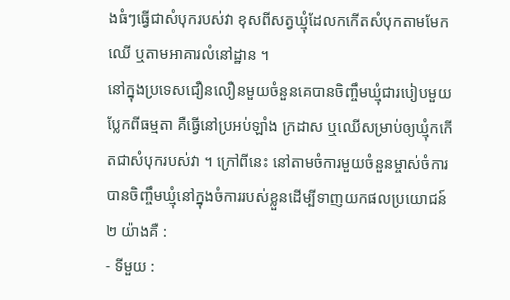ងធំៗធ្វើជាសំបុករបស់វា ខុសពីសត្វឃ្មុំដែលកកើតសំបុកតាមមែកឈើ ឬតាមអាគារលំនៅដ្ឋាន ។
នៅក្នុងប្រទេសជឿនលឿនមួយចំនួនគេបានចិញ្ចឹមឃ្មុំជារបៀបមួយប្លែកពីធម្មតា គឺធ្វើនៅប្រអប់ឡាំង ក្រដាស ឬឈើសម្រាប់ឲ្យឃ្មុំកកើតជាសំបុករបស់វា ។ ក្រៅពីនេះ នៅតាមចំការមួយចំនួនម្ចាស់ចំការបានចិញ្ចឹមឃ្មុំនៅក្នុងចំការរបស់ខ្លួនដើម្បីទាញយកផលប្រយោជន៍ ២ យ៉ាងគឺ :
- ទីមួយ :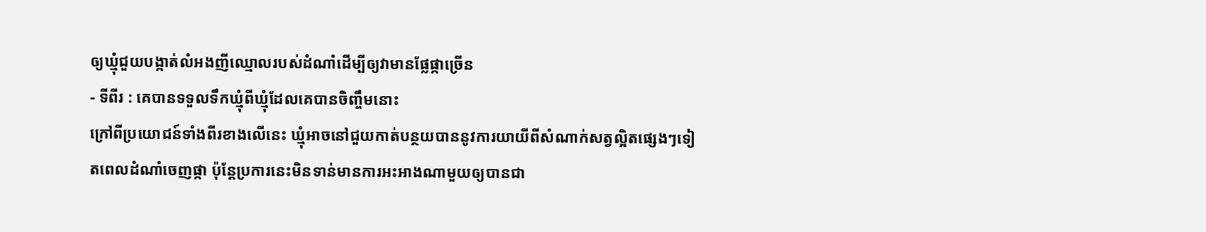ឲ្យឃ្មុំជួយបង្កាត់លំអងញីឈ្មោលរបស់ដំណាំដើម្បីឲ្យវាមានផ្លែផ្កាច្រើន
- ទីពីរ : គេបានទទួលទឹកឃ្មុំពីឃ្មុំដែលគេបានចិញ្ចឹមនោះ
ក្រៅពីប្រយោជន៍ទាំងពីរខាងលើនេះ ឃ្មុំអាចនៅជួយកាត់បន្ថយបាននូវការយាយីពីសំណាក់សត្វល្អិតផ្សេងៗទៀតពេលដំណាំចេញផ្កា ប៉ុន្តែប្រការនេះមិនទាន់មានការអះអាងណាមួយឲ្យបានជា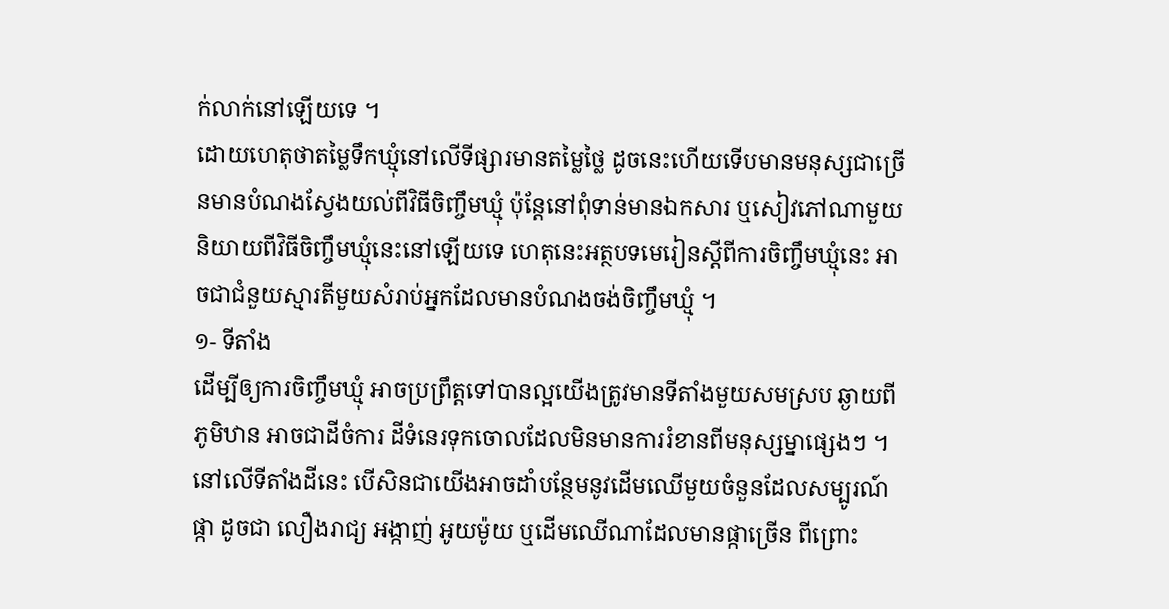ក់លាក់នៅឡើយទេ ។
ដោយហេតុថាតម្លៃទឹកឃ្មុំនៅលើទីផ្សារមានតម្លៃថ្លៃ ដូចនេះហើយទើបមានមនុស្សជាច្រើនមានបំណងស្វែងយល់ពីវិធីចិញ្ចឹមឃ្មុំ ប៉ុន្តែនៅពុំទាន់មានឯកសារ ឬសៀវភៅណាមួយនិយាយពីវិធីចិញ្ចឹមឃ្មុំនេះនៅឡើយទេ ហេតុនេះអត្ថបទមេរៀនស្តីពីការចិញ្ចឹមឃ្មុំនេះ អាចជាជំនួយស្មារតីមួយសំរាប់អ្នកដែលមានបំណងចង់ចិញ្ចឹមឃ្មុំ ។
១- ទីតាំង
ដើម្បីឲ្យការចិញ្ចឹមឃ្មុំ អាចប្រព្រឹត្តទៅបានល្អយើងត្រូវមានទីតាំងមួយសមស្រប ឆ្ងាយពីភូមិឋាន អាចជាដីចំការ ដីទំនេរទុកចោលដែលមិនមានការរំខានពីមនុស្សម្នាផ្សេងៗ ។ នៅលើទីតាំងដីនេះ បើសិនជាយើងអាចដាំបន្ថែមនូវដើមឈើមួយចំនួនដែលសម្បូរណ៍ផ្កា ដូចជា លឿងរាជ្យ អង្កាញ់ អូយម៉ូយ ឬដើមឈើណាដែលមានផ្កាច្រើន ពីព្រោះ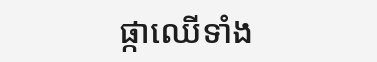ផ្កាឈើទាំង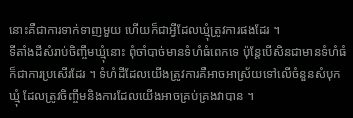នោះគឺជាការទាក់ទាញមួយ ហើយក៏ជាអ្វីដែលឃ្មុំត្រូវការផងដែរ ។
ទីតាំងដីសំរាប់ចិញ្ចឹមឃ្មុំនោះ ពុំចាំបាច់មានទំហំធំពេកទេ ប៉ុន្តែបើសិនជាមានទំហំធំក៏ជាការប្រសើរដែរ ។ ទំហំដីដែលយើងត្រូវការគឺអាចអាស្រ័យទៅលើចំនួនសំបុកឃ្មុំ ដែលត្រូវចិញ្ចឹមនិងការដែលយើងអាចគ្រប់គ្រងវាបាន ។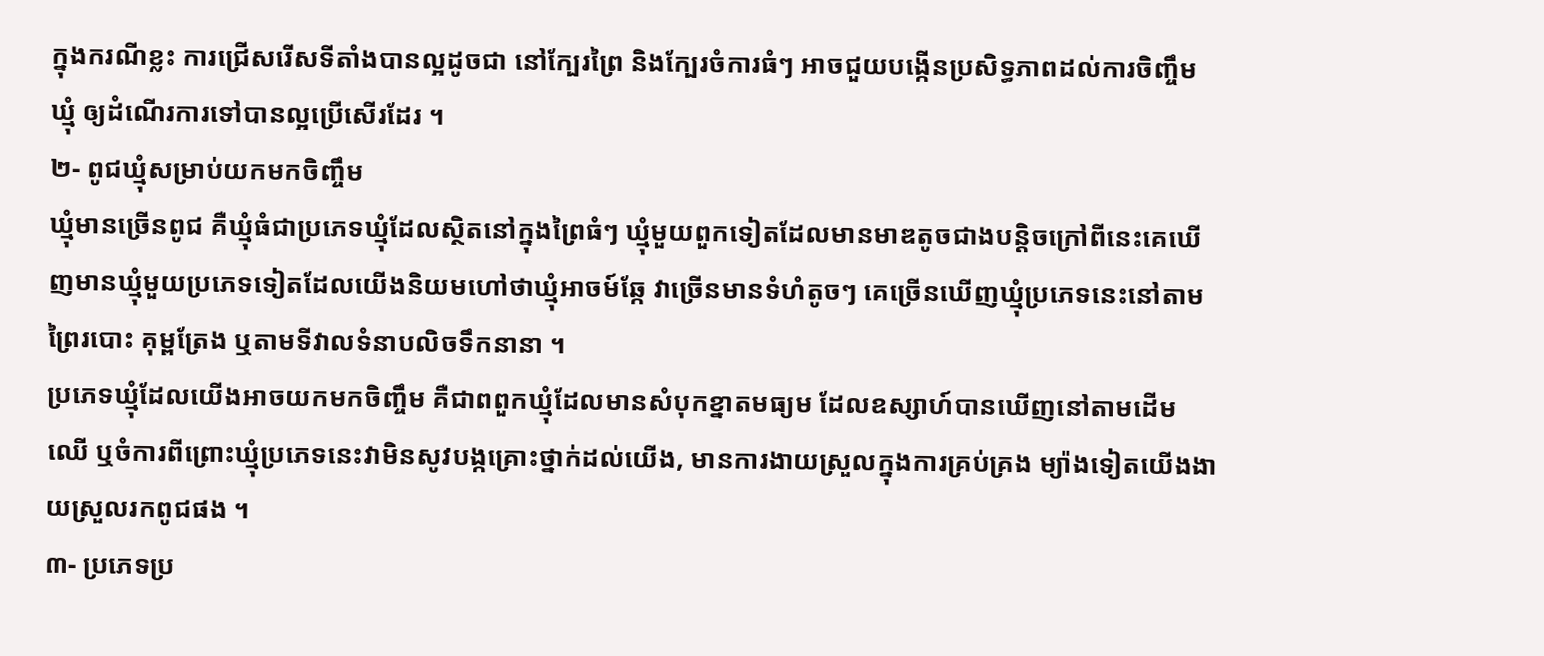ក្នុងករណីខ្លះ ការជ្រើសរើសទីតាំងបានល្អដូចជា នៅក្បែរព្រៃ និងក្បែរចំការធំៗ អាចជួយបង្កើនប្រសិទ្ធភាពដល់ការចិញ្ចឹមឃ្មុំ ឲ្យដំណើរការទៅបានល្អប្រើសើរដែរ ។
២- ពូជឃ្មុំសម្រាប់យកមកចិញ្ចឹម
ឃ្មុំមានច្រើនពូជ គឺឃ្មុំធំជាប្រភេទឃ្មុំដែលស្ថិតនៅក្នុងព្រៃធំៗ ឃ្មុំមួយពួកទៀតដែលមានមាឌតូចជាងបន្តិចក្រៅពីនេះគេឃើញមានឃ្មុំមួយប្រភេទទៀតដែលយើងនិយមហៅថាឃ្មុំអាចម៍ឆ្កែ វាច្រើនមានទំហំតូចៗ គេច្រើនឃើញឃ្មុំប្រភេទនេះនៅតាមព្រៃរបោះ គុម្ពត្រែង ឬតាមទីវាលទំនាបលិចទឹកនានា ។
ប្រភេទឃ្មុំដែលយើងអាចយកមកចិញ្ចឹម គឺជាពពួកឃ្មុំដែលមានសំបុកខ្នាតមធ្យម ដែលឧស្សាហ៍បានឃើញនៅតាមដើមឈើ ឬចំការពីព្រោះឃ្មុំប្រភេទនេះវាមិនសូវបង្កគ្រោះថ្នាក់ដល់យើង, មានការងាយស្រួលក្នុងការគ្រប់គ្រង ម្យ៉ាងទៀតយើងងាយស្រួលរកពូជផង ។
៣- ប្រភេទប្រ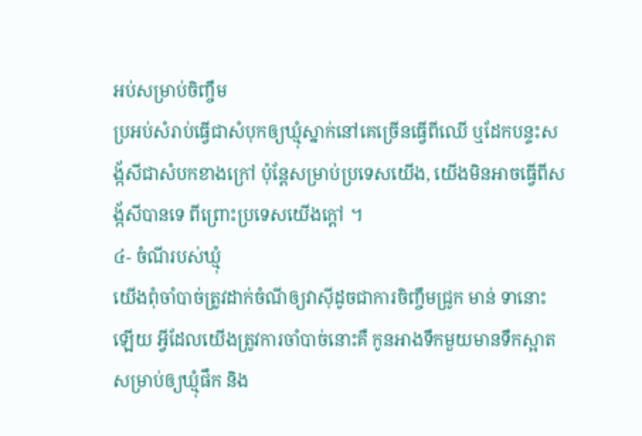អប់សម្រាប់ចិញ្ចឹម
ប្រអប់សំរាប់ធ្វើជាសំបុកឲ្យឃ្មុំស្នាក់នៅគេច្រើនធ្វើពីឈើ ឬដែកបន្ទះសង្ក័សីជាសំបកខាងក្រៅ ប៉ុន្តែសម្រាប់ប្រទេសយើង, យើងមិនអាចធ្វើពីសង្ក័សីបានទេ ពីព្រោះប្រទេសយើងក្តៅ ។
៤- ចំណីរបស់ឃ្មុំ
យើងពុំចាំបាច់ត្រូវដាក់ចំណីឲ្យវាស៊ីដូចជាការចិញ្ចឹមជ្រូក មាន់ ទានោះឡើយ អ្វីដែលយើងត្រូវការចាំបាច់នោះគឺ កូនអាងទឹកមួយមានទឹកស្អាត សម្រាប់ឲ្យឃ្មុំផឹក និង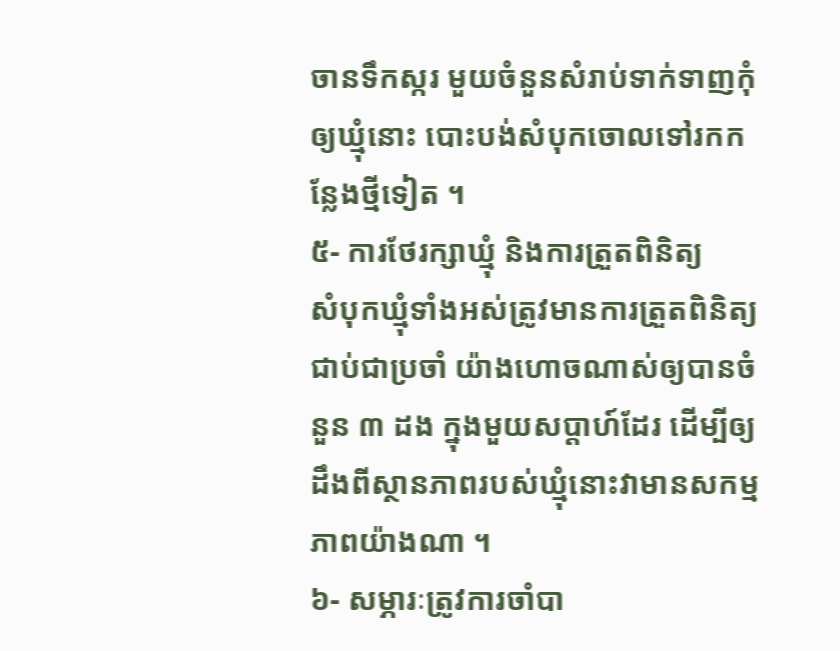ចានទឹកស្ករ មួយចំនួនសំរាប់ទាក់ទាញកុំឲ្យឃ្មុំនោះ បោះបង់សំបុកចោលទៅរកកន្លែងថ្មីទៀត ។
៥- ការថែរក្សាឃ្មុំ និងការត្រួតពិនិត្យ
សំបុកឃ្មុំទាំងអស់ត្រូវមានការត្រួតពិនិត្យជាប់ជាប្រចាំ យ៉ាងហោចណាស់ឲ្យបានចំនួន ៣ ដង ក្នុងមួយសប្តាហ៍ដែរ ដើម្បីឲ្យដឹងពីស្ថានភាពរបស់ឃ្មុំនោះវាមានសកម្មភាពយ៉ាងណា ។
៦- សម្ភារៈត្រូវការចាំបា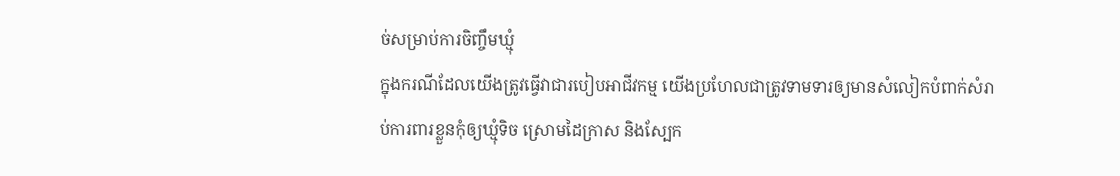ច់សម្រាប់ការចិញ្ចឹមឃ្មុំ
ក្នុងករណីដែលយើងត្រូវធ្វើវាជារបៀបអាជីវកម្ម យើងប្រហែលជាត្រូវទាមទារឲ្យមានសំលៀកបំពាក់សំរាប់ការពារខ្លួនកុំឲ្យឃ្មុំទិច ស្រោមដៃក្រាស និងស្បែក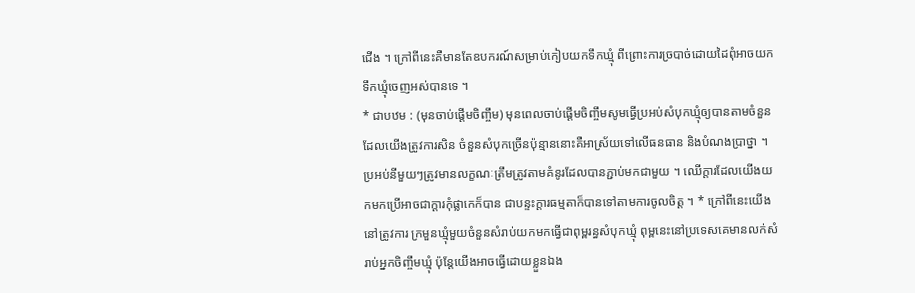ជើង ។ ក្រៅពីនេះគឺមានតែឧបករណ៍សម្រាប់កៀបយកទឹកឃ្មុំ ពីព្រោះការច្របាច់ដោយដៃពុំអាចយកទឹកឃ្មុំចេញអស់បានទេ ។
* ជាបឋម : (មុនចាប់ផ្តើមចិញ្ចឹម) មុនពេលចាប់ផ្តើមចិញ្ចឹមសូមធ្វើប្រអប់សំបុកឃ្មុំឲ្យបានតាមចំនួនដែលយើងត្រូវការសិន ចំនួនសំបុកច្រើនប៉ុន្មាននោះគឺអាស្រ័យទៅលើធនធាន និងបំណងប្រាថ្នា ។ ប្រអប់នីមួយៗត្រូវមានលក្ខណៈត្រឹមត្រូវតាមគំនូរដែលបានភ្ជាប់មកជាមួយ ។ ឈើក្តារដែលយើងយកមកប្រើអាចជាក្តារកុំផ្លាកេក៏បាន ជាបន្ទះក្តារធម្មតាក៏បានទៅតាមការចូលចិត្ត ។ * ក្រៅពីនេះយើងនៅត្រូវការ ក្រមួនឃ្មុំមួយចំនួនសំរាប់យកមកធ្វើជាពុម្ពរន្ធសំបុកឃ្មុំ ពុម្ពនេះនៅប្រទេសគេមានលក់សំរាប់អ្នកចិញ្ចឹមឃ្មុំ ប៉ុន្តែយើងអាចធ្វើដោយខ្លួនឯង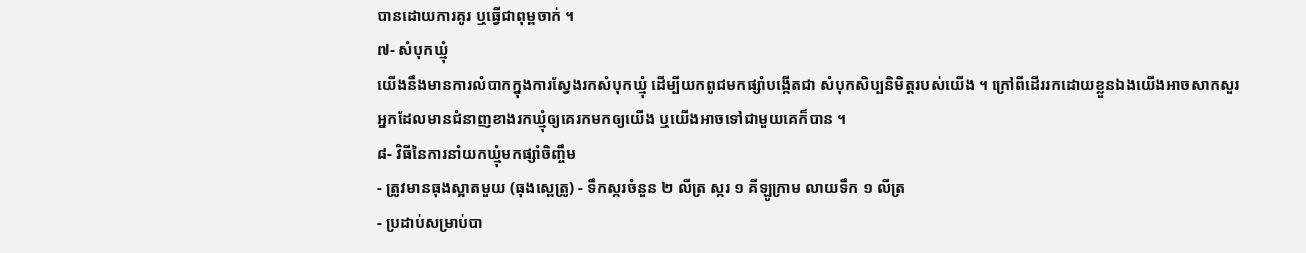បានដោយការគូរ ឬធ្វើជាពុម្ពចាក់ ។
៧- សំបុកឃ្មុំ
យើងនឹងមានការលំបាកក្នុងការស្វែងរកសំបុកឃ្មុំ ដើម្បីយកពូជមកផ្សាំបង្កើតជា សំបុកសិប្បនិមិត្តរបស់យើង ។ ក្រៅពីដើររកដោយខ្លួនឯងយើងអាចសាកសួរអ្នកដែលមានជំនាញខាងរកឃ្មុំឲ្យគេរកមកឲ្យយើង ឬយើងអាចទៅជាមួយគេក៏បាន ។
៨- វិធីនៃការនាំយកឃ្មុំមកផ្សាំចិញ្ចឹម
- ត្រូវមានធុងស្អាតមួយ (ធុងស្ពេត្រូ) - ទឹកស្ករចំនួន ២ លីត្រ ស្ករ ១ គីឡូក្រាម លាយទឹក ១ លីត្រ
- ប្រដាប់សម្រាប់បា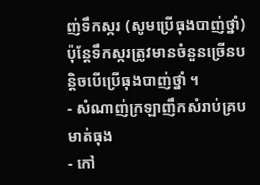ញ់ទឹកស្ករ (សូមប្រើធុងបាញ់ថ្នាំ) ប៉ុន្តែទឹកស្ករត្រូវមានចំនួនច្រើនបន្តិចបើប្រើធុងបាញ់ថ្នាំ ។
- សំណាញ់ក្រឡាញឹកសំរាប់គ្របមាត់ធុង
- កៅ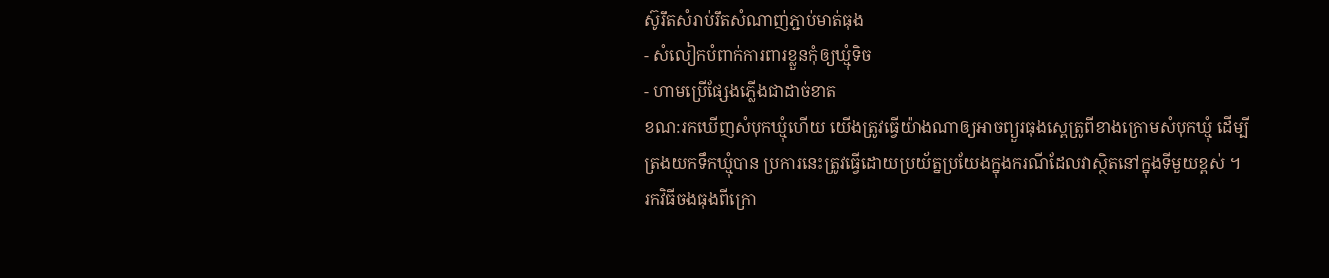ស៊ូរឹតសំរាប់រឹតសំណាញ់ភ្ជាប់មាត់ធុង
- សំលៀកបំពាក់ការពារខ្លួនកុំឲ្យឃ្មុំទិច
- ហាមប្រើផ្សែងភ្លើងជាដាច់ខាត
ខណ:រកឃើញសំបុកឃ្មុំហើយ យើងត្រូវធ្វើយ៉ាងណាឲ្យអាចព្យួរធុងស្ពេត្រូពីខាងក្រោមសំបុកឃ្មុំ ដើម្បីត្រងយកទឹកឃ្មុំបាន ប្រការនេះត្រូវធ្វើដោយប្រយ័ត្នប្រយែងក្នុងករណីដែលវាស្ថិតនៅក្នុងទីមួយខ្ពស់ ។
រកវិធីចងធុងពីក្រោ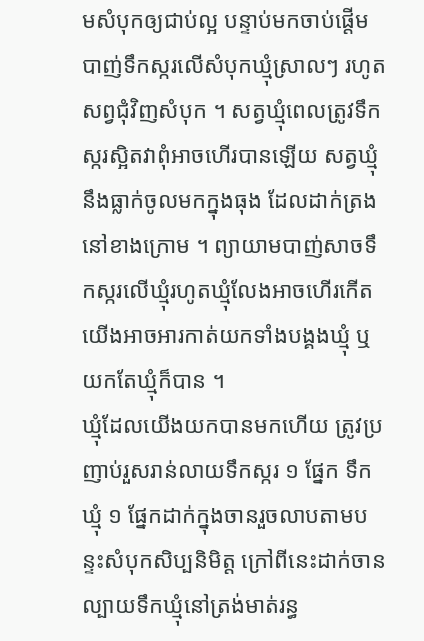មសំបុកឲ្យជាប់ល្អ បន្ទាប់មកចាប់ផ្តើមបាញ់ទឹកស្ករលើសំបុកឃ្មុំស្រាលៗ រហូតសព្វជុំវិញសំបុក ។ សត្វឃ្មុំពេលត្រូវទឹកស្ករស្អិតវាពុំអាចហើរបានឡើយ សត្វឃ្មុំនឹងធ្លាក់ចូលមកក្នុងធុង ដែលដាក់ត្រងនៅខាងក្រោម ។ ព្យាយាមបាញ់សាចទឹកស្ករលើឃ្មុំរហូតឃ្មុំលែងអាចហើរកើត យើងអាចអារកាត់យកទាំងបង្គងឃ្មុំ ឬយកតែឃ្មុំក៏បាន ។
ឃ្មុំដែលយើងយកបានមកហើយ ត្រូវប្រញាប់រួសរាន់លាយទឹកស្ករ ១ ផ្នែក ទឹកឃ្មុំ ១ ផ្នែកដាក់ក្នុងចានរួចលាបតាមបន្ទះសំបុកសិប្បនិមិត្ត ក្រៅពីនេះដាក់ចានល្បាយទឹកឃ្មុំនៅត្រង់មាត់រន្ធ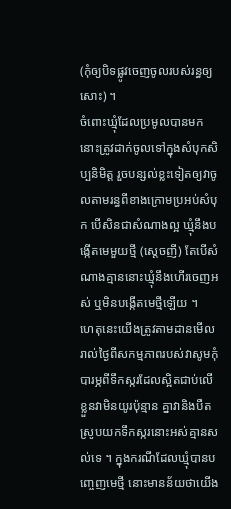(កុំឲ្យបិទផ្លូវចេញចូលរបស់រន្ធឲ្យសោះ) ។
ចំពោះឃ្មុំដែលប្រមូលបានមកនោះត្រូវដាក់ចូលទៅក្នុងសំបុកសិប្បនិមិត្ត រួចបន្សល់ខ្លះទៀតឲ្យវាចូលតាមរន្ធពីខាងក្រោមប្រអប់សំបុក បើសិនជាសំណាងល្អ ឃ្មុំនឹងបង្កើតមេមួយថ្មី (ស្តេចញី) តែបើសំណាងគ្មាននោះឃ្មុំនឹងហើរចេញអស់ ឬមិនបង្កើតមេថ្មីឡើយ ។
ហេតុនេះយើងត្រូវតាមដានមើលរាល់ថ្ងៃពីសកម្មភាពរបស់វាសូមកុំបារម្ភពីទឹកស្ករដែលស្អិតជាប់លើខ្លួនវាមិនយូរប៉ុន្មាន គ្នាវានិងបឺតស្រូបយកទឹកស្ករនោះអស់គ្មានសល់ទេ ។ ក្នុងករណីដែលឃ្មុំបានបញ្ចេញមេថ្មី នោះមានន័យថាយើង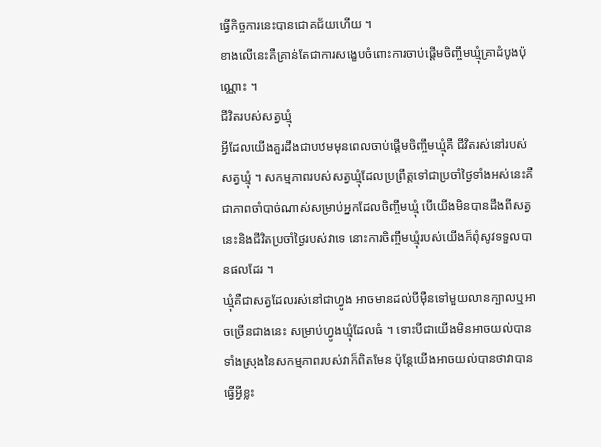ធ្វើកិច្ចការនេះបានជោគជ័យហើយ ។
ខាងលើនេះគឺគ្រាន់តែជាការសង្ខេបចំពោះការចាប់ផ្តើមចិញ្ចឹមឃ្មុំគ្រាដំបូងប៉ុណ្ណោះ ។
ជីវិតរបស់សត្វឃ្មុំ
អ្វីដែលយើងគួរដឹងជាបឋមមុនពេលចាប់ផ្តើមចិញ្ចឹមឃ្មុំគឺ ជីវិតរស់នៅរបស់សត្វឃ្មុំ ។ សកម្មភាពរបស់សត្វឃ្មុំដែលប្រព្រឹត្តទៅជាប្រចាំថ្ងៃទាំងអស់នេះគឺជាភាពចាំបាច់ណាស់សម្រាប់អ្នកដែលចិញ្ចឹមឃ្មុំ បើយើងមិនបានដឹងពីសត្វនេះនិងជីវិតប្រចាំថ្ងៃរបស់វាទេ នោះការចិញ្ចឹមឃ្មុំរបស់យើងក៏ពុំសូវទទួលបានផលដែរ ។
ឃ្មុំគឺជាសត្វដែលរស់នៅជាហ្វូង អាចមានដល់បីម៉ឺនទៅមួយលានក្បាលឬអាចច្រើនជាងនេះ សម្រាប់ហ្វូងឃ្មុំដែលធំ ។ ទោះបីជាយើងមិនអាចយល់បានទាំងស្រុងនៃសកម្មភាពរបស់វាក៏ពិតមែន ប៉ុន្តែយើងអាចយល់បានថាវាបានធ្វើអ្វីខ្លះ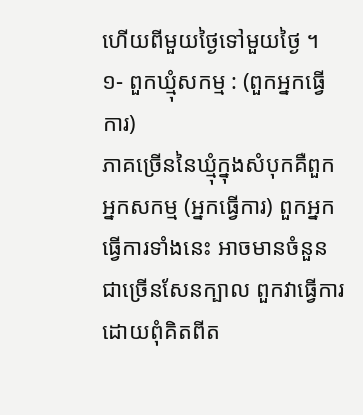ហើយពីមួយថ្ងៃទៅមួយថ្ងៃ ។
១- ពួកឃ្មុំសកម្ម : (ពួកអ្នកធ្វើការ)
ភាគច្រើននៃឃ្មុំក្នុងសំបុកគឺពួកអ្នកសកម្ម (អ្នកធ្វើការ) ពួកអ្នកធ្វើការទាំងនេះ អាចមានចំនួនជាច្រើនសែនក្បាល ពួកវាធ្វើការដោយពុំគិតពីត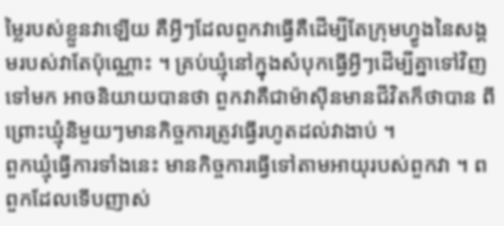ម្លៃរបស់ខ្លួនវាឡើយ គឺអ្វីៗដែលពួកវាធ្វើគឺដើម្បីតែក្រុមហ្វូងនៃសង្គមរបស់វាតែប៉ុណ្ណោះ ។ គ្រប់ឃ្មុំនៅក្នុងសំបុកធ្វើអ្វីៗដើម្បីគ្នាទៅវិញទៅមក អាចនិយាយបានថា ពួកវាគឺជាម៉ាស៊ីនមានជីវិតក៏ថាបាន ពីព្រោះឃ្មុំនិមួយៗមានកិច្ចការត្រូវធ្វើរហូតដល់វាងាប់ ។
ពួកឃ្មុំធ្វើការទាំងនេះ មានកិច្ចការធ្វើទៅតាមអាយុរបស់ពួកវា ។ ពពួកដែលទើបញាស់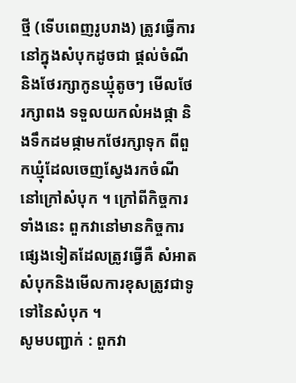ថ្មី (ទើបពេញរូបរាង) ត្រូវធ្វើការនៅក្នុងសំបុកដូចជា ផ្តល់ចំណីនិងថែរក្សាកូនឃ្មុំតូចៗ មើលថែរក្សាពង ទទួលយកលំអងផ្កា និងទឹកដមផ្កាមកថែរក្សាទុក ពីពួកឃ្មុំដែលចេញស្វែងរកចំណីនៅក្រៅសំបុក ។ ក្រៅពីកិច្ចការទាំងនេះ ពួកវានៅមានកិច្ចការផ្សេងទៀតដែលត្រូវធ្វើគឺ សំអាតសំបុកនិងមើលការខុសត្រូវជាទូទៅនៃសំបុក ។
សូមបញ្ជាក់ : ពួកវា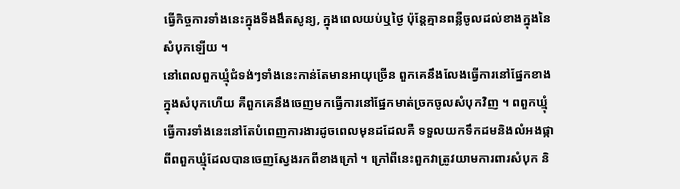ធ្វើកិច្ចការទាំងនេះក្នុងទីងងឹតសូន្យ, ក្នុងពេលយប់ឬថ្ងៃ ប៉ុន្តែគ្មានពន្លឺចូលដល់ខាងក្នុងនៃសំបុកឡើយ ។
នៅពេលពួកឃ្មុំជំទង់ៗទាំងនេះកាន់តែមានអាយុច្រើន ពួកគេនឹងលែងធ្វើការនៅផ្នែកខាងក្នុងសំបុកហើយ គឺពួកគេនឹងចេញមកធ្វើការនៅផ្នែកមាត់ច្រកចូលសំបុកវិញ ។ ពពួកឃ្មុំធ្វើការទាំងនេះនៅតែបំពេញការងារដូចពេលមុនដដែលគឺ ទទួលយកទឹកដមនិងលំអងផ្កាពីពពួកឃ្មុំដែលបានចេញស្វែងរកពីខាងក្រៅ ។ ក្រៅពីនេះពួកវាត្រូវយាមការពារសំបុក និ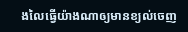ងលៃធ្វើយ៉ាងណាឲ្យមានខ្យល់ចេញ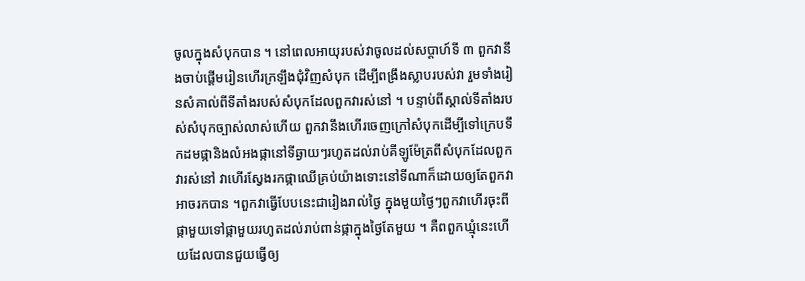ចូលក្នុងសំបុកបាន ។ នៅពេលអាយុរបស់វាចូលដល់សប្តាហ៍ទី ៣ ពួកវានឹងចាប់ផ្តើមរៀនហើរក្រឡឹងជុំវិញសំបុក ដើម្បីពង្រឹងស្លាបរបស់វា រួមទាំងរៀនសំគាល់ពីទីតាំងរបស់សំបុកដែលពួកវារស់នៅ ។ បន្ទាប់ពីស្គាល់ទីតាំងរបស់សំបុកច្បាស់លាស់ហើយ ពួកវានឹងហើរចេញក្រៅសំបុកដើម្បីទៅក្រេបទឹកដមផ្កានិងលំអងផ្កានៅទីឆ្ងាយៗរហូតដល់រាប់គីឡូម៉ែត្រពីសំបុកដែលពួកវារស់នៅ វាហើរស្វែងរកផ្កាឈើគ្រប់យ៉ាងទោះនៅទីណាក៏ដោយឲ្យតែពួកវាអាចរកបាន ។ពួកវាធ្វើបែបនេះជារៀងរាល់ថ្ងៃ ក្នុងមួយថ្ងៃៗពួកវាហើរចុះពីផ្កាមួយទៅផ្កាមួយរហូតដល់រាប់ពាន់ផ្កាក្នុងថ្ងៃតែមួយ ។ គឺពពួកឃ្មុំនេះហើយដែលបានជួយធ្វើឲ្យ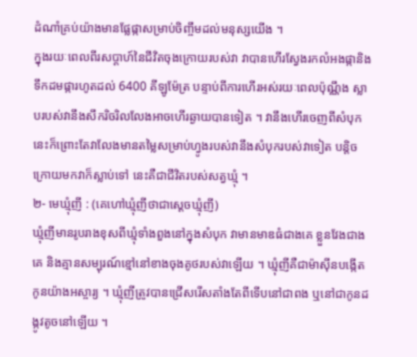ដំណាំគ្រប់យ៉ាងមានផ្លែផ្កាសម្រាប់ចិញ្ចឹមដល់មនុស្សយើង ។
ក្នុងរយៈពេលពីរសប្តាហ៍នៃជីវិតចុងក្រោយរបស់វា វាបានហើរស្វែងរកលំអងផ្កានិងទឹកដមផ្ការហូតដល់ 6400 គីឡូម៉ែត្រ បន្ទាប់ពីការហើរអស់រយៈពេលប៉ុណ្ណឹង ស្លាបរបស់វានឹងសឹករិចរិលលែងអាចហើរឆ្ងាយបានទៀត ។ វានឹងហើរចេញពីសំបុកនេះក៏ព្រោះតែវាលែងមានតម្លៃសម្រាប់ហ្វូងរបស់វានឹងសំបុករបស់វាទៀត បន្តិចក្រោយមកវាក៏ស្លាប់ទៅ នេះគឺជាជីវិតរបស់សត្វឃ្មុំ ។
២- មេឃ្មុំញី : (គេហៅឃ្មុំញីថាជាស្តេចឃ្មុំញី)
ឃ្មុំញីមានរូបរាងខុសពីឃ្មុំទាំងពួងនៅក្នុងសំបុក វាមានមាឌធំជាងគេ ខ្លួនវែងជាងគេ និងគ្មានសម្បុរណ៍ខ្មៅនៅខាងចុងគូថរបស់វាឡើយ ។ ឃ្មុំញីគឺជាម៉ាស៊ីនបង្កើតកូនយ៉ាងអស្ចារ្យ ។ ឃ្មុំញីត្រូវបានជ្រើសរើសតាំងតែពីទើបនៅជាពង ឬនៅជាកូនដង្កូវតូចនៅឡើយ ។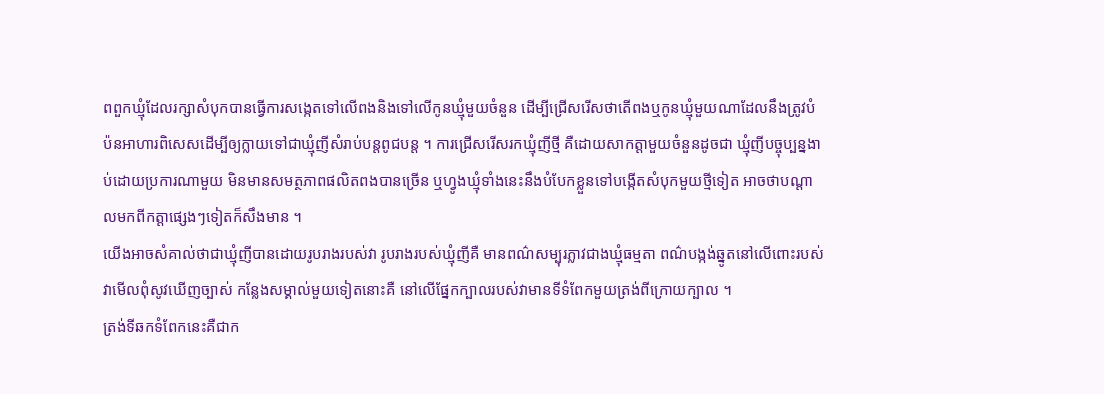ពពួកឃ្មុំដែលរក្សាសំបុកបានធ្វើការសង្កេតទៅលើពងនិងទៅលើកូនឃ្មុំមួយចំនួន ដើម្បីជ្រើសរើសថាតើពងឬកូនឃ្មុំមួយណាដែលនឹងត្រូវបំប៉នអាហារពិសេសដើម្បីឲ្យក្លាយទៅជាឃ្មុំញីសំរាប់បន្តពូជបន្ត ។ ការជ្រើសរើសរកឃ្មុំញីថ្មី គឺដោយសាកត្តាមួយចំនួនដូចជា ឃ្មុំញីបច្ចុប្បន្នងាប់ដោយប្រការណាមួយ មិនមានសមត្ថភាពផលិតពងបានច្រើន ឬហ្វូងឃ្មុំទាំងនេះនឹងបំបែកខ្លួនទៅបង្កើតសំបុកមួយថ្មីទៀត អាចថាបណ្តាលមកពីកត្តាផ្សេងៗទៀតក៏សឹងមាន ។
យើងអាចសំគាល់ថាជាឃ្មុំញីបានដោយរូបរាងរបស់វា រូបរាងរបស់ឃ្មុំញីគឺ មានពណ៌សម្បុរភ្លាវជាងឃ្មុំធម្មតា ពណ៌បង្កង់ឆ្នូតនៅលើពោះរបស់វាមើលពុំសូវឃើញច្បាស់ កន្លែងសម្គាល់មួយទៀតនោះគឺ នៅលើផ្នែកក្បាលរបស់វាមានទីទំពែកមួយត្រង់ពីក្រោយក្បាល ។
ត្រង់ទីឆកទំពែកនេះគឺជាក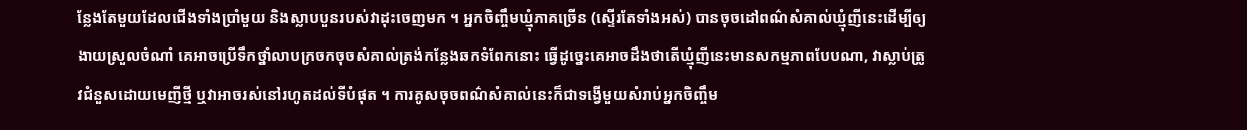ន្លែងតែមួយដែលជើងទាំងប្រាំមួយ និងស្លាបបួនរបស់វាដុះចេញមក ។ អ្នកចិញ្ចឹមឃ្មុំភាគច្រើន (ស្ទើរតែទាំងអស់) បានចុចដៅពណ៌សំគាល់ឃ្មុំញីនេះដើម្បីឲ្យងាយស្រួលចំណាំ គេអាចប្រើទឹកថ្នាំលាបក្រចកចុចសំគាល់ត្រង់កន្លែងឆកទំពែកនោះ ធ្វើដូច្នេះគេអាចដឹងថាតើឃ្មុំញីនេះមានសកម្មភាពបែបណា, វាស្លាប់ត្រូវជំនួសដោយមេញីថ្មី ឬវាអាចរស់នៅរហូតដល់ទីបំផុត ។ ការគូសចុចពណ៌សំគាល់នេះក៏ជាទង្វើមួយសំរាប់អ្នកចិញ្ចឹម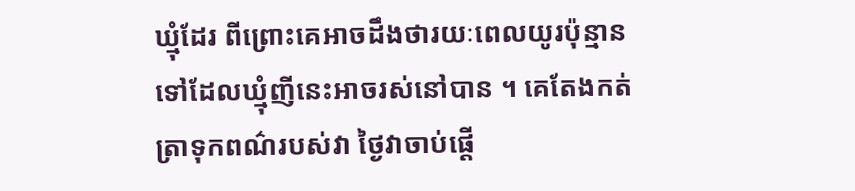ឃ្មុំដែរ ពីព្រោះគេអាចដឹងថារយៈពេលយូរប៉ុន្មានទៅដែលឃ្មុំញីនេះអាចរស់នៅបាន ។ គេតែងកត់ត្រាទុកពណ៌របស់វា ថ្ងៃវាចាប់ផ្តើ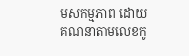មសកម្មភាព ដោយគណនាតាមលេខកូ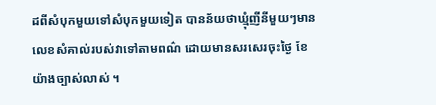ដពីសំបុកមួយទៅសំបុកមួយទៀត បានន័យថាឃ្មុំញីនីមួយៗមានលេខសំគាល់របស់វាទៅតាមពណ៌ ដោយមានសរសេរចុះថ្ងៃ ខែ យ៉ាងច្បាស់លាស់ ។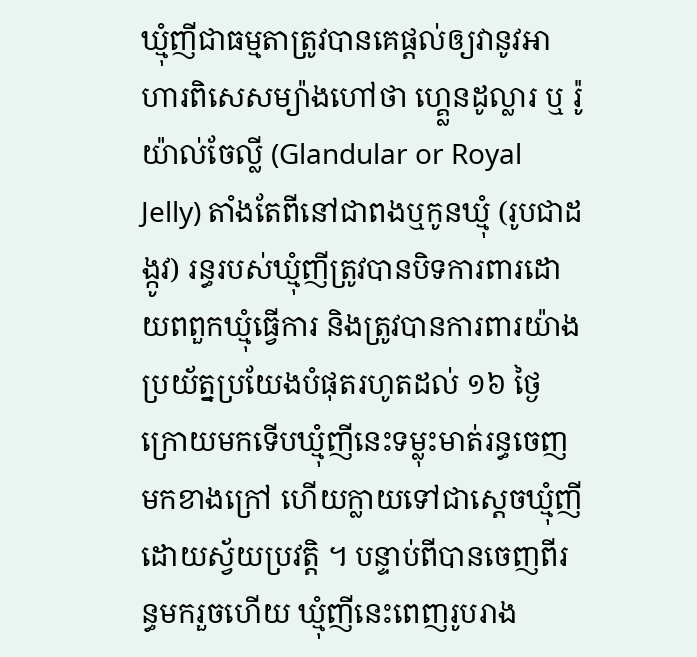ឃ្មុំញីជាធម្មតាត្រូវបានគេផ្តល់ឲ្យវានូវអាហារពិសេសម្យ៉ាងហៅថា ហ្គេ្លនដូល្លារ ឬ រ៉ូយ៉ាល់ចែល្លី (Glandular or Royal Jelly) តាំងតែពីនៅជាពងឬកូនឃ្មុំ (រូបជាដង្កូវ) រន្ធរបស់ឃ្មុំញីត្រូវបានបិទការពារដោយពពួកឃ្មុំធ្វើការ និងត្រូវបានការពារយ៉ាងប្រយ័ត្នប្រយែងបំផុតរហូតដល់ ១៦ ថ្ងៃក្រោយមកទើបឃ្មុំញីនេះទម្លុះមាត់រន្ធចេញមកខាងក្រៅ ហើយក្លាយទៅជាស្តេចឃ្មុំញីដោយស្វ័យប្រវត្តិ ។ បន្ទាប់ពីបានចេញពីរន្ធមករួចហើយ ឃ្មុំញីនេះពេញរូបរាង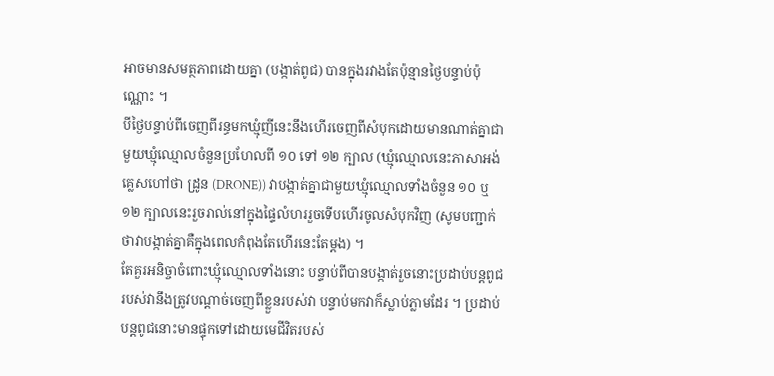អាចមានសមត្ថភាពដោយគ្នា (បង្កាត់ពូជ) បានក្នុងរវាងតែប៉ុន្មានថ្ងៃបន្ទាប់ប៉ុណ្ណោះ ។
បីថ្ងៃបន្ទាប់ពីចេញពីរន្ធមកឃ្មុំញីនេះនឹងហើរចេញពីសំបុកដោយមានណាត់គ្នាជាមួយឃ្មុំឈ្មោលចំនួនប្រហែលពី ១០ ទៅ ១២ ក្បាល (ឃ្មុំឈ្មោលនេះភាសាអង់គ្លេសហៅថា ដ្រូន (DRONE)) វាបង្កាត់គ្នាជាមួយឃ្មុំឈ្មោលទាំងចំនួន ១០ ឬ ១២ ក្បាលនេះរួចរាល់នៅក្នុងផ្ទៃលំហររួចទើបហើរចូលសំបុកវិញ (សូមបញ្ជាក់ថាវាបង្កាត់គ្នាគឺក្នុងពេលកំពុងតែហើរនេះតែម្តង) ។
តែគួរអនិច្ចាចំពោះឃ្មុំឈ្មោលទាំងនោះ បន្ទាប់ពីបានបង្កាត់រួចនោះប្រដាប់បន្តពូជរបស់វានឹងត្រូវបណ្តាច់ចេញពីខ្លួនរបស់វា បន្ទាប់មកវាក៏ស្លាប់ភ្លាមដែរ ។ ប្រដាប់បន្តពូជនោះមានផ្ទុកទៅដោយមេជីវិតរបស់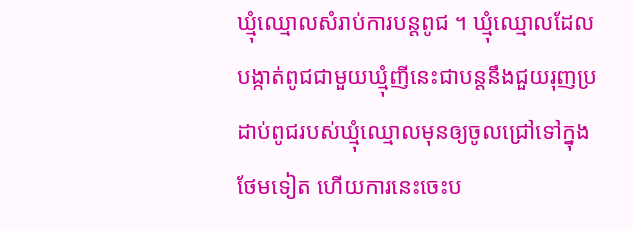ឃ្មុំឈ្មោលសំរាប់ការបន្តពូជ ។ ឃ្មុំឈ្មោលដែលបង្កាត់ពូជជាមួយឃ្មុំញីនេះជាបន្តនឹងជួយរុញប្រដាប់ពូជរបស់ឃ្មុំឈ្មោលមុនឲ្យចូលជ្រៅទៅក្នុងថែមទៀត ហើយការនេះចេះប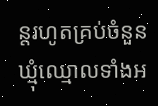ន្តរហូតគ្រប់ចំនួនឃ្មុំឈ្មោលទាំងអ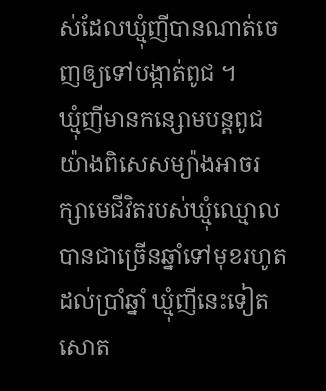ស់ដែលឃ្មុំញីបានណាត់ចេញឲ្យទៅបង្កាត់ពូជ ។
ឃ្មុំញីមានកន្សោមបន្តពូជយ៉ាងពិសេសម្យ៉ាងអាចរក្សាមេជីវិតរបស់ឃ្មុំឈ្មោលបានជាច្រើនឆ្នាំទៅមុខរហូតដល់ប្រាំឆ្នាំ ឃ្មុំញីនេះទៀតសោត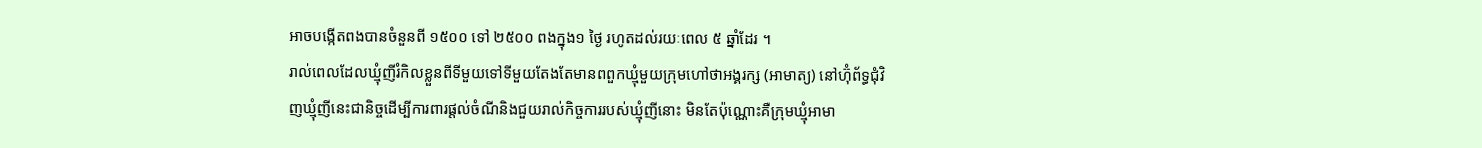អាចបង្កើតពងបានចំនួនពី ១៥០០ ទៅ ២៥០០ ពងក្នុង១ ថ្ងៃ រហូតដល់រយៈពេល ៥ ឆ្នាំដែរ ។
រាល់ពេលដែលឃ្មុំញីរំកិលខ្លួនពីទីមួយទៅទីមួយតែងតែមានពពួកឃ្មុំមួយក្រុមហៅថាអង្គរក្ស (អាមាត្យ) នៅហ៊ុំព័ទ្ធជុំវិញឃ្មុំញីនេះជានិច្ចដើម្បីការពារផ្តល់ចំណីនិងជួយរាល់កិច្ចការរបស់ឃ្មុំញីនោះ មិនតែប៉ុណ្ណោះគឺក្រុមឃ្មុំអាមា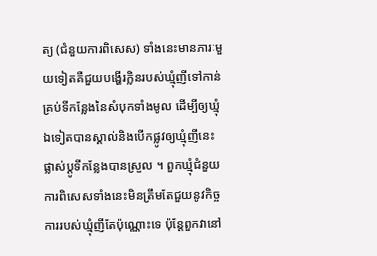ត្យ (ជំនួយការពិសេស) ទាំងនេះមានភារៈមួយទៀតគឺជួយបង្ហើរក្លិនរបស់ឃ្មុំញីទៅកាន់គ្រប់ទីកន្លែងនៃសំបុកទាំងមូល ដើម្បីឲ្យឃ្មុំឯទៀតបានស្គាល់និងបើកផ្លូវឲ្យឃ្មុំញីនេះផ្លាស់ប្តូទីកន្លែងបានស្រួល ។ ពួកឃ្មុំជំនួយការពិសេសទាំងនេះមិនត្រឹមតែជួយនូវកិច្ចការរបស់ឃ្មុំញីតែប៉ុណ្ណោះទេ ប៉ុន្តែពួកវានៅ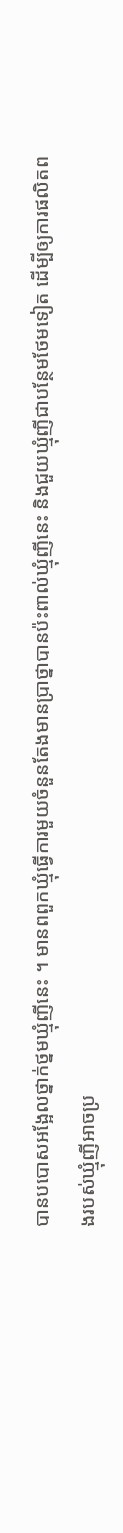បានបបោសអង្អែលថ្នាក់ថ្នមឃ្មុំញីនេះ ។ មានពពួកឃ្មុំធ្វើការមួយចំនួនតែងមានប្រាថ្នាបានប៉ះពាល់ឃ្មុំញីនេះ និងជួយឃ្មុំញីជាបន្ថែមថែមទៀត ដើម្បីឲ្យការផលិតពងរបស់ឃ្មុំញីអាចប្រ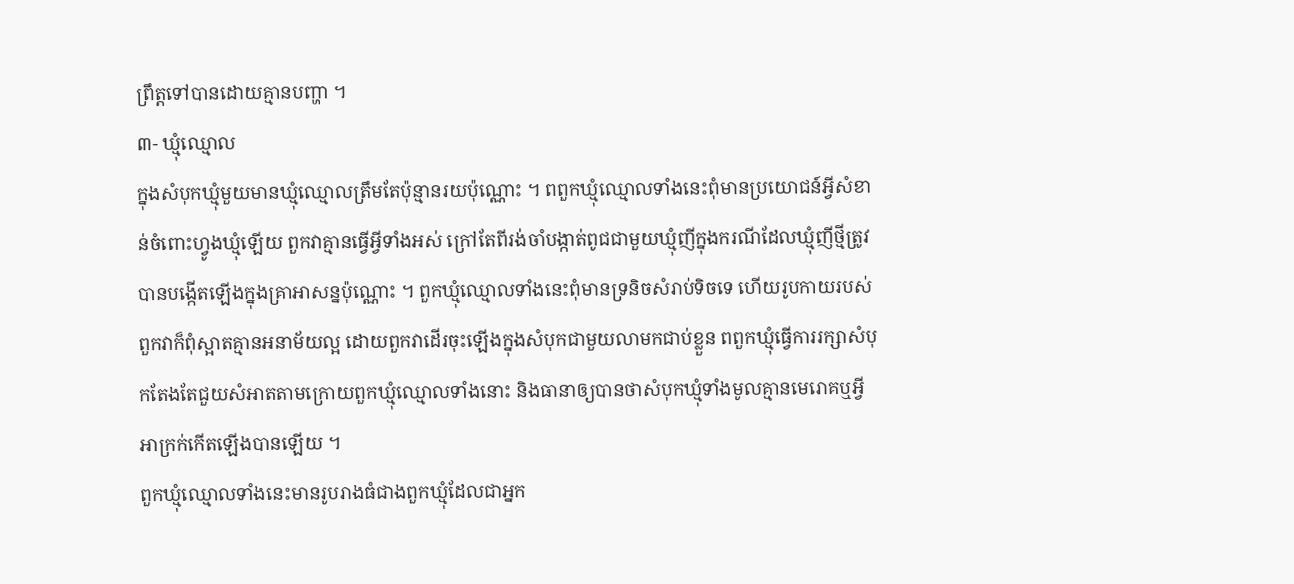ព្រឹត្តទៅបានដោយគ្មានបញ្ហា ។
៣- ឃ្មុំឈ្មោល
ក្នុងសំបុកឃ្មុំមួយមានឃ្មុំឈ្មោលត្រឹមតែប៉ុន្មានរយប៉ុណ្ណោះ ។ ពពួកឃ្មុំឈ្មោលទាំងនេះពុំមានប្រយោជន៍អ្វីសំខាន់ចំពោះហ្វូងឃ្មុំឡើយ ពួកវាគ្មានធ្វើអ្វីទាំងអស់ ក្រៅតែពីរង់ចាំបង្កាត់ពូជជាមួយឃ្មុំញីក្នុងករណីដែលឃ្មុំញីថ្មីត្រូវបានបង្កើតឡើងក្នុងគ្រាអាសន្នប៉ុណ្ណោះ ។ ពួកឃ្មុំឈ្មោលទាំងនេះពុំមានទ្រនិចសំរាប់ទិចទេ ហើយរូបកាយរបស់ពួកវាក៏ពុំស្អាតគ្មានអនាម័យល្អ ដោយពួកវាដើរចុះឡើងក្នុងសំបុកជាមួយលាមកជាប់ខ្លួន ពពួកឃ្មុំធ្វើការរក្សាសំបុកតែងតែជួយសំអាតតាមក្រោយពួកឃ្មុំឈ្មោលទាំងនោះ និងធានាឲ្យបានថាសំបុកឃ្មុំទាំងមូលគ្មានមេរោគឬអ្វីអាក្រក់កើតឡើងបានឡើយ ។
ពួកឃ្មុំឈ្មោលទាំងនេះមានរូបរាងធំជាងពួកឃ្មុំដែលជាអ្នក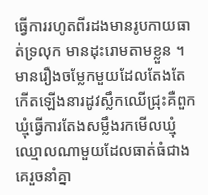ធ្វើការរហូតពីរដងមានរូបកាយធាត់ទ្រលុក មានដុះរោមតាមខ្លួន ។ មានរឿងចម្លែកមួយដែលតែងតែកើតឡើងនារដូវស្លឹកឈើជ្រុះគឺពួកឃ្មុំធ្វើការតែងសម្លឹងរកមើលឃ្មុំឈ្មោលណាមួយដែលធាត់ធំជាងគេរួចនាំគ្នា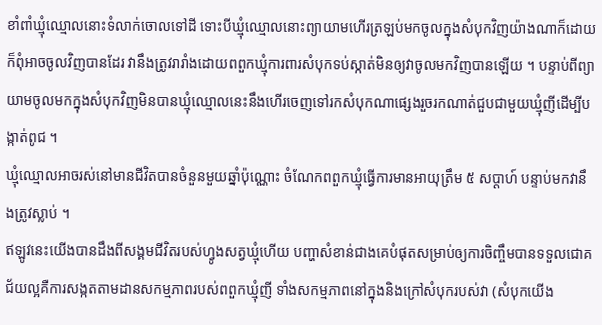ខាំពាំឃ្មុំឈ្មោលនោះទំលាក់ចោលទៅដី ទោះបីឃ្មុំឈ្មោលនោះព្យាយាមហើរត្រឡប់មកចូលក្នុងសំបុកវិញយ៉ាងណាក៏ដោយ ក៏ពុំអាចចូលវិញបានដែរ វានឹងត្រូវរារាំងដោយពពួកឃ្មុំការពារសំបុកទប់ស្កាត់មិនឲ្យវាចូលមកវិញបានឡើយ ។ បន្ទាប់ពីព្យាយាមចូលមកក្នុងសំបុកវិញមិនបានឃ្មុំឈ្មោលនេះនឹងហើរចេញទៅរកសំបុកណាផ្សេងរួចរកណាត់ជួបជាមួយឃ្មុំញីដើម្បីបង្កាត់ពូជ ។
ឃ្មុំឈ្មោលអាចរស់នៅមានជីវិតបានចំនួនមួយឆ្នាំប៉ុណ្ណោះ ចំណែកពពួកឃ្មុំធ្វើការមានអាយុត្រឹម ៥ សប្តាហ៍ បន្ទាប់មកវានឹងត្រូវស្លាប់ ។
ឥឡូវនេះយើងបានដឹងពីសង្គមជីវិតរបស់ហ្វូងសត្វឃ្មុំហើយ បញ្ហាសំខាន់ជាងគេបំផុតសម្រាប់ឲ្យការចិញ្ចឹមបានទទួលជោគជ័យល្អគឺការសង្កតតាមដានសកម្មភាពរបស់ពពួកឃ្មុំញី ទាំងសកម្មភាពនៅក្នុងនិងក្រៅសំបុករបស់វា (សំបុកយើង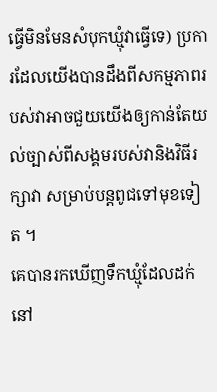ធ្វើមិនមែនសំបុកឃ្មុំវាធ្វើទេ) ប្រការដែលយើងបានដឹងពីសកម្មភាពរបស់វាអាចជួយយើងឲ្យកាន់តែយល់ច្បាស់ពីសង្គមរបស់វានិងវិធីរក្សាវា សម្រាប់បន្តពូជទៅមុខទៀត ។
គេបានរកឃើញទឹកឃ្មុំដែលដក់នៅ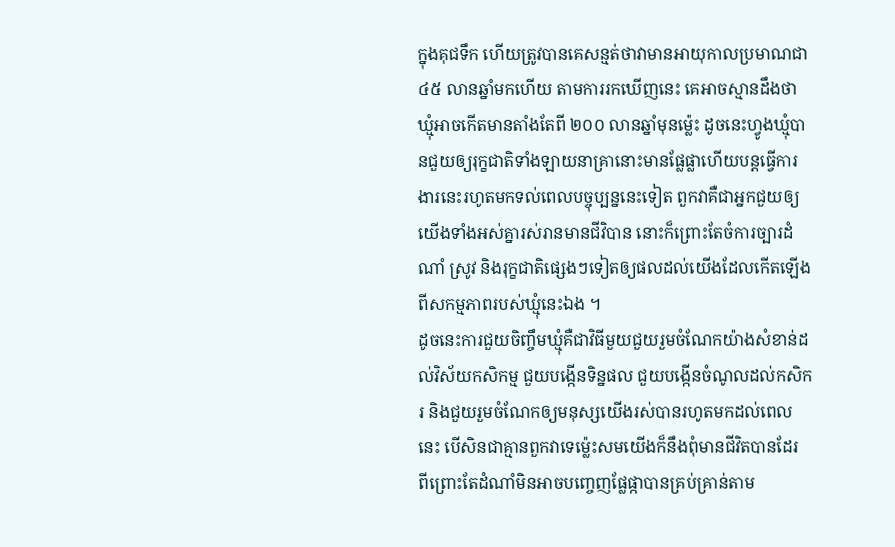ក្នុងគុជទឹក ហើយត្រូវបានគេសន្មត់ថាវាមានអាយុកាលប្រមាណជា ៤៥ លានឆ្នាំមកហើយ តាមការរកឃើញនេះ គេអាចស្មានដឹងថា ឃ្មុំអាចកើតមានតាំងតែពី ២០០ លានឆ្នាំមុនម្ល៉េះ ដូចនេះហ្វូងឃ្មុំបានជួយឲ្យរុក្ខជាតិទាំងឡាយនាគ្រានោះមានផ្លែផ្លាហើយបន្តធ្វើការងារនេះរហូតមកទល់ពេលបច្ចុប្បន្ននេះទៀត ពួកវាគឺជាអ្នកជួយឲ្យយើងទាំងអស់គ្នារស់រានមានជីវិបាន នោះក៏ព្រោះតែចំការច្បារដំណាំ ស្រូវ និងរុក្ខជាតិផ្សេងៗទៀតឲ្យផលដល់យើងដែលកើតឡើងពីសកម្មភាពរបស់ឃ្មុំនេះឯង ។
ដូចនេះការជួយចិញ្ចឹមឃ្មុំគឺជាវិធីមួយជួយរួមចំណែកយ៉ាងសំខាន់ដល់វិស័យកសិកម្ម ជួយបង្កើនទិន្នផល ជួយបង្កើនចំណូលដល់កសិករ និងជួយរួមចំណែកឲ្យមនុស្សយើងរស់បានរហូតមកដល់ពេលនេះ បើសិនជាគ្មានពួកវាទេម្ល៉េះសមយើងក៏នឹងពុំមានជីវិតបានដែរ ពីព្រោះតែដំណាំមិនអាចបញ្ចេញផ្លែផ្កាបានគ្រប់គ្រាន់តាម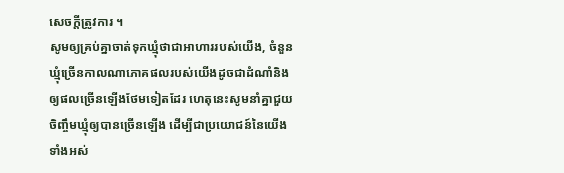សេចក្តីត្រូវការ ។
សូមឲ្យគ្រប់គ្នាចាត់ទុកឃ្មុំថាជាអាហាររបស់យើង, ចំនួនឃ្មុំច្រើនកាលណាភោគផលរបស់យើងដូចជាដំណាំនិងឲ្យផលច្រើនឡើងថែមទៀតដែរ ហេតុនេះសូមនាំគ្នាជួយចិញ្ចឹមឃ្មុំឲ្យបានច្រើនឡើង ដើម្បីជាប្រយោជន៍នៃយើងទាំងអស់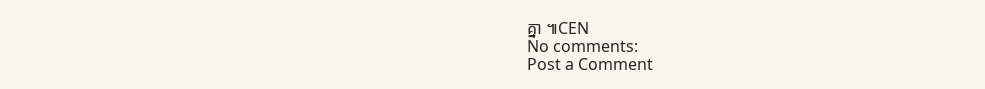គ្នា ៕CEN
No comments:
Post a Comment